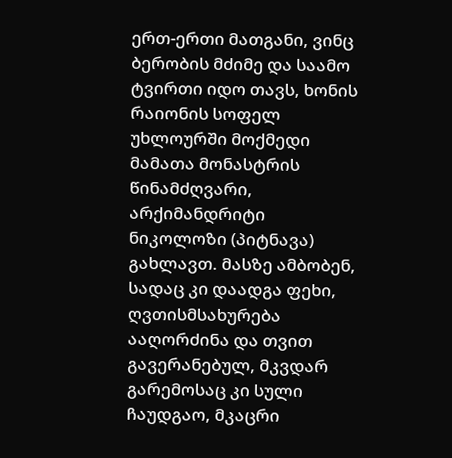ერთ-ერთი მათგანი, ვინც ბერობის მძიმე და საამო ტვირთი იდო თავს, ხონის რაიონის სოფელ უხლოურში მოქმედი მამათა მონასტრის წინამძღვარი, არქიმანდრიტი ნიკოლოზი (პიტნავა) გახლავთ. მასზე ამბობენ, სადაც კი დაადგა ფეხი, ღვთისმსახურება ააღორძინა და თვით გავერანებულ, მკვდარ გარემოსაც კი სული ჩაუდგაო, მკაცრი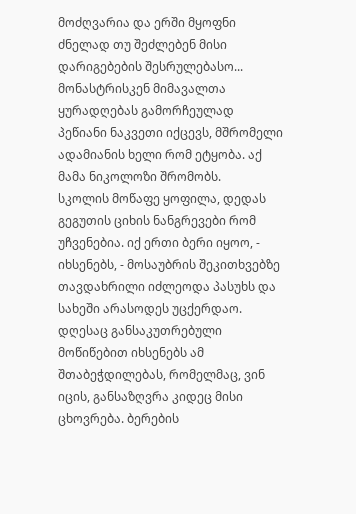მოძღვარია და ერში მყოფნი ძნელად თუ შეძლებენ მისი დარიგებების შესრულებასო...
მონასტრისკენ მიმავალთა ყურადღებას გამორჩეულად პეწიანი ნაკვეთი იქცევს, მშრომელი ადამიანის ხელი რომ ეტყობა. აქ მამა ნიკოლოზი შრომობს.
სკოლის მოწაფე ყოფილა, დედას გეგუთის ციხის ნანგრევები რომ უჩვენებია. იქ ერთი ბერი იყოო, - იხსენებს, - მოსაუბრის შეკითხვებზე თავდახრილი იძლეოდა პასუხს და სახეში არასოდეს უცქერდაო. დღესაც განსაკუთრებული მოწიწებით იხსენებს ამ შთაბეჭდილებას, რომელმაც, ვინ იცის, განსაზღვრა კიდეც მისი ცხოვრება. ბერების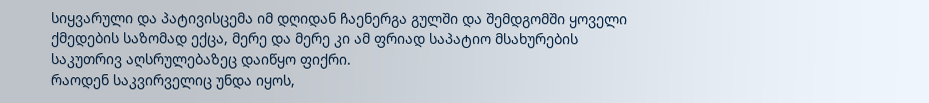სიყვარული და პატივისცემა იმ დღიდან ჩაენერგა გულში და შემდგომში ყოველი ქმედების საზომად ექცა, მერე და მერე კი ამ ფრიად საპატიო მსახურების საკუთრივ აღსრულებაზეც დაიწყო ფიქრი.
რაოდენ საკვირველიც უნდა იყოს,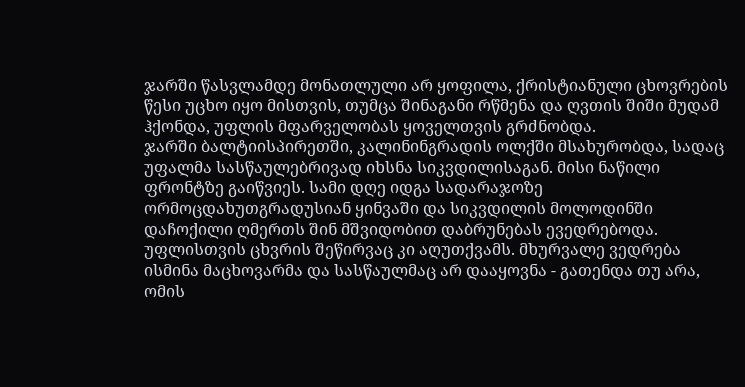ჯარში წასვლამდე მონათლული არ ყოფილა, ქრისტიანული ცხოვრების წესი უცხო იყო მისთვის, თუმცა შინაგანი რწმენა და ღვთის შიში მუდამ ჰქონდა, უფლის მფარველობას ყოველთვის გრძნობდა.
ჯარში ბალტიისპირეთში, კალინინგრადის ოლქში მსახურობდა, სადაც უფალმა სასწაულებრივად იხსნა სიკვდილისაგან. მისი ნაწილი ფრონტზე გაიწვიეს. სამი დღე იდგა სადარაჯოზე ორმოცდახუთგრადუსიან ყინვაში და სიკვდილის მოლოდინში დაჩოქილი ღმერთს შინ მშვიდობით დაბრუნებას ევედრებოდა. უფლისთვის ცხვრის შეწირვაც კი აღუთქვამს. მხურვალე ვედრება ისმინა მაცხოვარმა და სასწაულმაც არ დააყოვნა - გათენდა თუ არა, ომის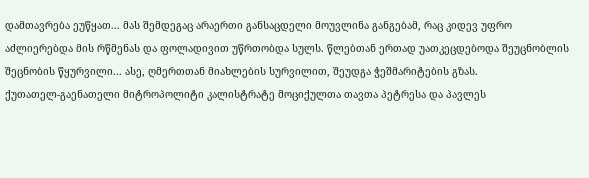დამთავრება ეუწყათ... მას შემდეგაც არაერთი განსაცდელი მოუვლინა განგებამ, რაც კიდევ უფრო აძლიერებდა მის რწმენას და ფოლადივით უწრთობდა სულს. წლებთან ერთად უათკეცდებოდა შეუცნობლის შეცნობის წყურვილი... ასე, ღმერთთან მიახლების სურვილით, შეუდგა ჭეშმარიტების გზას.
ქუთათელ-გაენათელი მიტროპოლიტი კალისტრატე მოციქულთა თავთა პეტრესა და პავლეს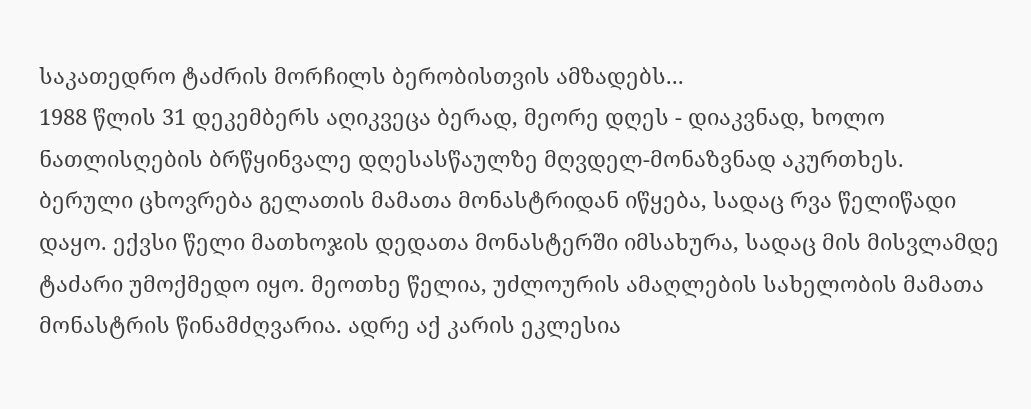საკათედრო ტაძრის მორჩილს ბერობისთვის ამზადებს...
1988 წლის 31 დეკემბერს აღიკვეცა ბერად, მეორე დღეს - დიაკვნად, ხოლო ნათლისღების ბრწყინვალე დღესასწაულზე მღვდელ-მონაზვნად აკურთხეს.
ბერული ცხოვრება გელათის მამათა მონასტრიდან იწყება, სადაც რვა წელიწადი დაყო. ექვსი წელი მათხოჯის დედათა მონასტერში იმსახურა, სადაც მის მისვლამდე ტაძარი უმოქმედო იყო. მეოთხე წელია, უძლოურის ამაღლების სახელობის მამათა მონასტრის წინამძღვარია. ადრე აქ კარის ეკლესია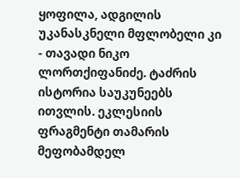ყოფილა, ადგილის უკანასკნელი მფლობელი კი - თავადი ნიკო ლორთქიფანიძე. ტაძრის ისტორია საუკუნეებს ითვლის. ეკლესიის ფრაგმენტი თამარის მეფობამდელ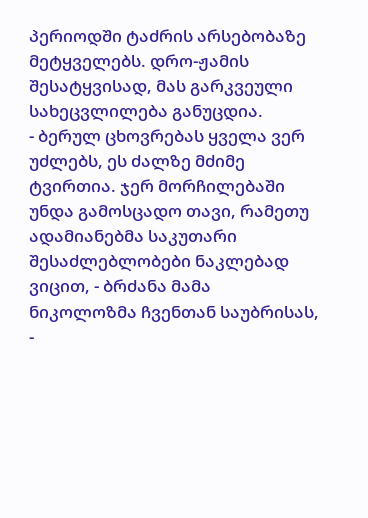პერიოდში ტაძრის არსებობაზე მეტყველებს. დრო-ჟამის შესატყვისად, მას გარკვეული სახეცვლილება განუცდია.
- ბერულ ცხოვრებას ყველა ვერ უძლებს, ეს ძალზე მძიმე ტვირთია. ჯერ მორჩილებაში უნდა გამოსცადო თავი, რამეთუ ადამიანებმა საკუთარი შესაძლებლობები ნაკლებად ვიცით, - ბრძანა მამა ნიკოლოზმა ჩვენთან საუბრისას, -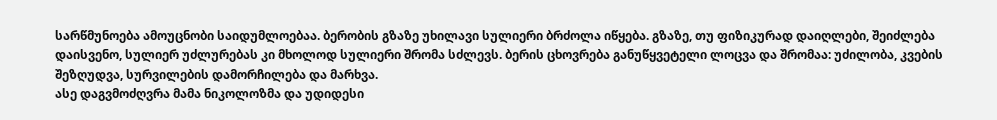სარწმუნოება ამოუცნობი საიდუმლოებაა. ბერობის გზაზე უხილავი სულიერი ბრძოლა იწყება. გზაზე, თუ ფიზიკურად დაიღლები, შეიძლება დაისვენო, სულიერ უძლურებას კი მხოლოდ სულიერი შრომა სძლევს. ბერის ცხოვრება განუწყვეტელი ლოცვა და შრომაა: უძილობა, კვების შეზღუდვა, სურვილების დამორჩილება და მარხვა.
ასე დაგვმოძღვრა მამა ნიკოლოზმა და უდიდესი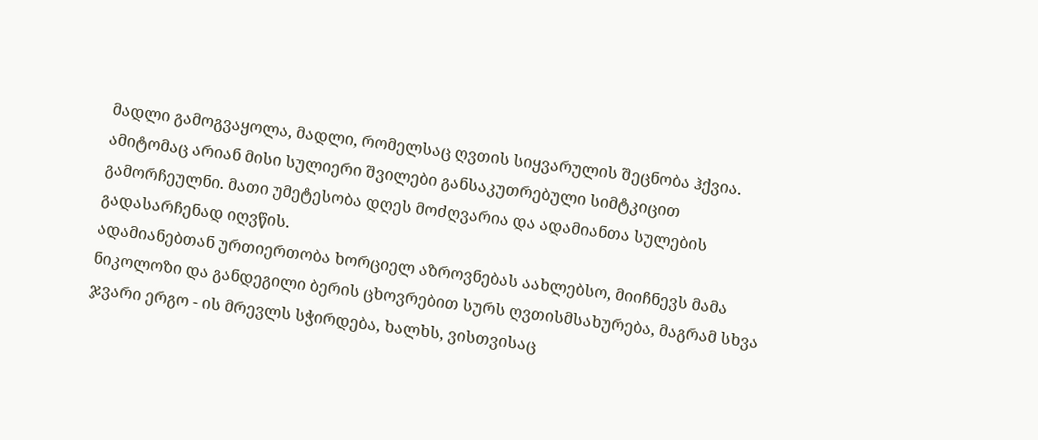მადლი გამოგვაყოლა, მადლი, რომელსაც ღვთის სიყვარულის შეცნობა ჰქვია. ამიტომაც არიან მისი სულიერი შვილები განსაკუთრებული სიმტკიცით გამორჩეულნი. მათი უმეტესობა დღეს მოძღვარია და ადამიანთა სულების გადასარჩენად იღვწის.
ადამიანებთან ურთიერთობა ხორციელ აზროვნებას აახლებსო, მიიჩნევს მამა ნიკოლოზი და განდეგილი ბერის ცხოვრებით სურს ღვთისმსახურება, მაგრამ სხვა ჯვარი ერგო - ის მრევლს სჭირდება, ხალხს, ვისთვისაც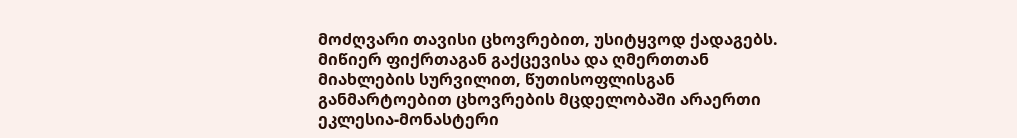მოძღვარი თავისი ცხოვრებით, უსიტყვოდ ქადაგებს. მიწიერ ფიქრთაგან გაქცევისა და ღმერთთან მიახლების სურვილით, წუთისოფლისგან განმარტოებით ცხოვრების მცდელობაში არაერთი ეკლესია-მონასტერი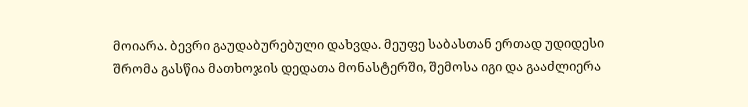მოიარა. ბევრი გაუდაბურებული დახვდა. მეუფე საბასთან ერთად უდიდესი შრომა გასწია მათხოჯის დედათა მონასტერში, შემოსა იგი და გააძლიერა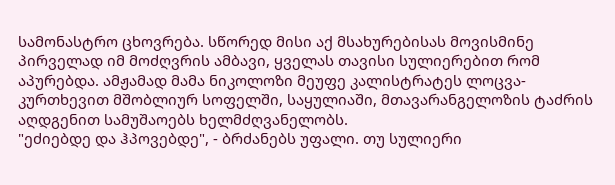სამონასტრო ცხოვრება. სწორედ მისი აქ მსახურებისას მოვისმინე პირველად იმ მოძღვრის ამბავი, ყველას თავისი სულიერებით რომ აპურებდა. ამჟამად მამა ნიკოლოზი მეუფე კალისტრატეს ლოცვა-კურთხევით მშობლიურ სოფელში, საყულიაში, მთავარანგელოზის ტაძრის აღდგენით სამუშაოებს ხელმძღვანელობს.
"ეძიებდე და ჰპოვებდე", - ბრძანებს უფალი. თუ სულიერი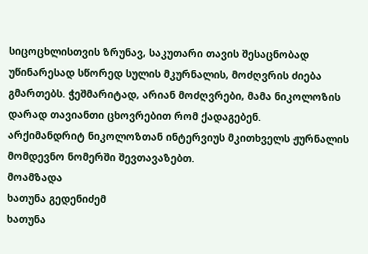სიცოცხლისთვის ზრუნავ, საკუთარი თავის შესაცნობად უწინარესად სწორედ სულის მკურნალის, მოძღვრის ძიება გმართებს. ჭეშმარიტად, არიან მოძღვრები, მამა ნიკოლოზის დარად თავიანთი ცხოვრებით რომ ქადაგებენ.
არქიმანდრიტ ნიკოლოზთან ინტერვიუს მკითხველს ჟურნალის მომდევნო ნომერში შევთავაზებთ.
მოამზადა
ხათუნა გედენიძემ
ხათუნა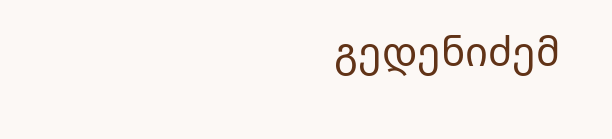გედენიძემ